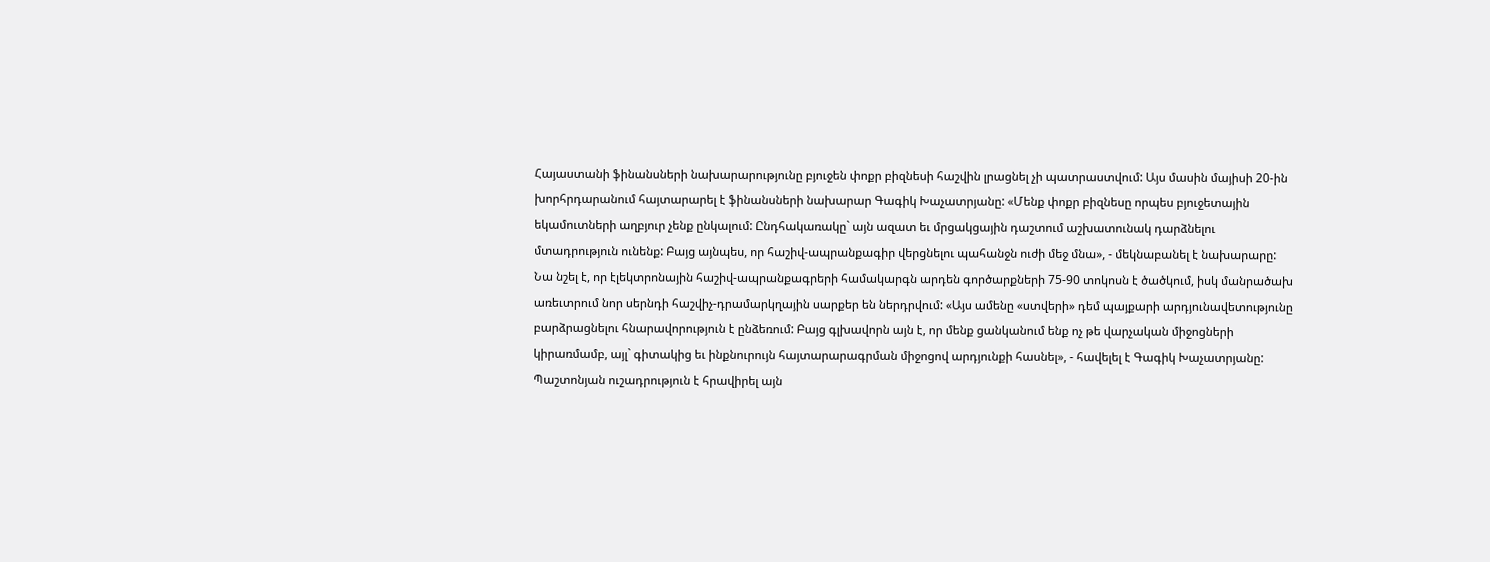Հայաստանի ֆինանսների նախարարությունը բյուջեն փոքր բիզնեսի հաշվին լրացնել չի պատրաստվում: Այս մասին մայիսի 20-ին խորհրդարանում հայտարարել է ֆինանսների նախարար Գագիկ Խաչատրյանը: «Մենք փոքր բիզնեսը որպես բյուջետային եկամուտների աղբյուր չենք ընկալում: Ընդհակառակը` այն ազատ եւ մրցակցային դաշտում աշխատունակ դարձնելու մտադրություն ունենք: Բայց այնպես, որ հաշիվ-ապրանքագիր վերցնելու պահանջն ուժի մեջ մնա», - մեկնաբանել է նախարարը:
Նա նշել է, որ էլեկտրոնային հաշիվ-ապրանքագրերի համակարգն արդեն գործարքների 75-90 տոկոսն է ծածկում, իսկ մանրածախ առեւտրում նոր սերնդի հաշվիչ-դրամարկղային սարքեր են ներդրվում: «Այս ամենը «ստվերի» դեմ պայքարի արդյունավետությունը բարձրացնելու հնարավորություն է ընձեռում: Բայց գլխավորն այն է, որ մենք ցանկանում ենք ոչ թե վարչական միջոցների կիրառմամբ, այլ` գիտակից եւ ինքնուրույն հայտարարագրման միջոցով արդյունքի հասնել», - հավելել է Գագիկ Խաչատրյանը:
Պաշտոնյան ուշադրություն է հրավիրել այն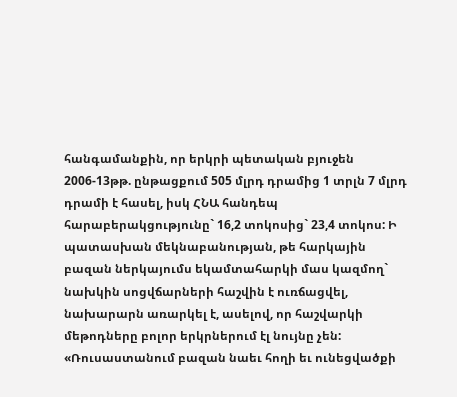հանգամանքին, որ երկրի պետական բյուջեն 2006-13թթ. ընթացքում 505 մլրդ դրամից 1 տրլն 7 մլրդ դրամի է հասել, իսկ ՀՆԱ հանդեպ հարաբերակցությունը` 16,2 տոկոսից` 23,4 տոկոս: Ի պատասխան մեկնաբանության, թե հարկային բազան ներկայումս եկամտահարկի մաս կազմող` նախկին սոցվճարների հաշվին է ուռճացվել, նախարարն առարկել է, ասելով, որ հաշվարկի մեթոդները բոլոր երկրներում էլ նույնը չեն: «Ռուսաստանում բազան նաեւ հողի եւ ունեցվածքի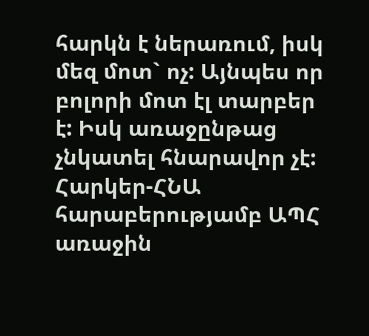հարկն է ներառում, իսկ մեզ մոտ` ոչ: Այնպես որ բոլորի մոտ էլ տարբեր է: Իսկ առաջընթաց չնկատել հնարավոր չէ: Հարկեր-ՀՆԱ հարաբերությամբ ԱՊՀ առաջին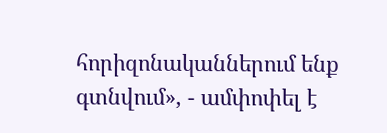հորիզոնականներում ենք գտնվում», - ամփոփել է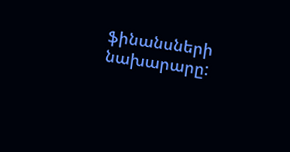ֆինանսների նախարարը: